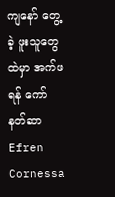ကျနော် တွေ့ခဲ့ ဖူးသူတွေထဲမှာ အက်ဖရန် ကော်နတ်ဆာ Efren Cornessa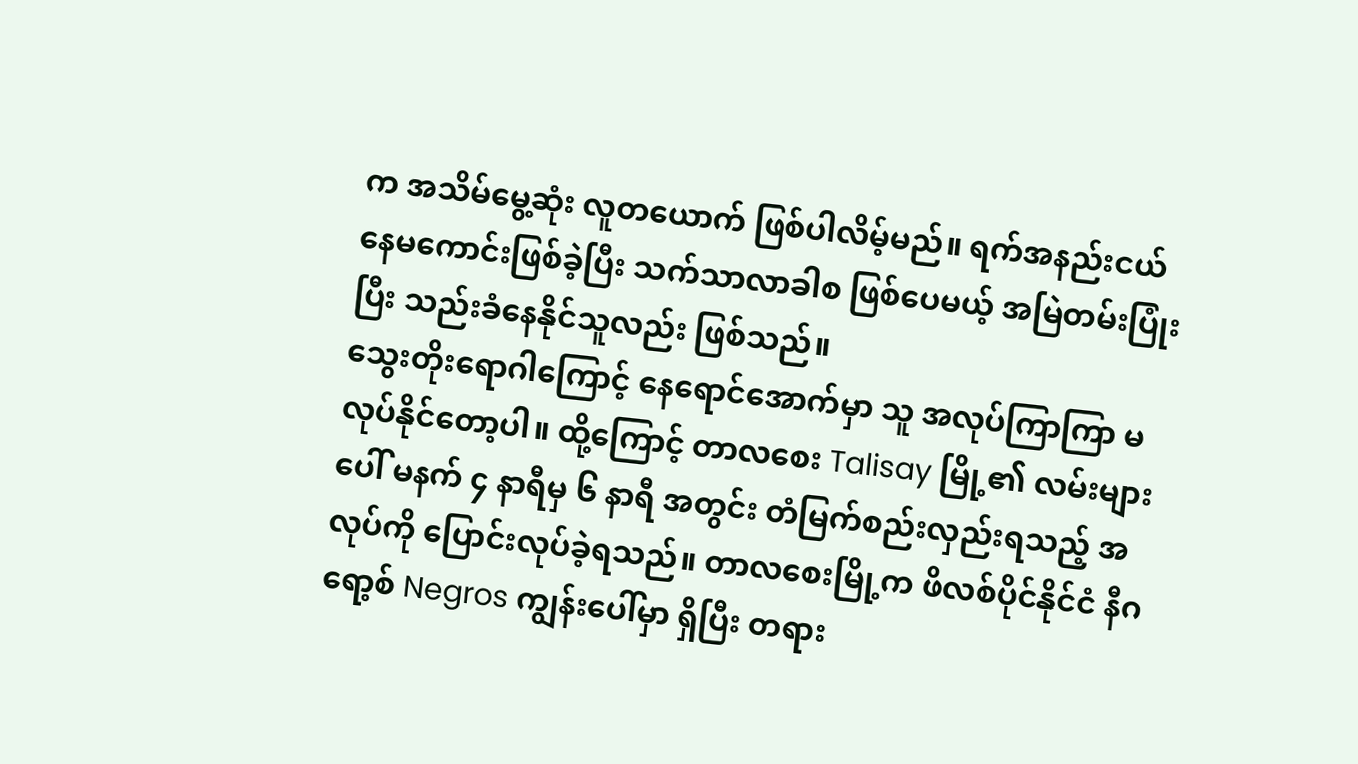က အသိမ်မွေ့ဆုံး လူတယောက် ဖြစ်ပါလိမ့်မည်။ ရက်အနည်းငယ် နေမကောင်းဖြစ်ခဲ့ပြီး သက်သာလာခါစ ဖြစ်ပေမယ့် အမြဲတမ်းပြုံးပြီး သည်းခံနေနိုင်သူလည်း ဖြစ်သည်။
သွေးတိုးရောဂါကြောင့် နေရောင်အောက်မှာ သူ အလုပ်ကြာကြာ မလုပ်နိုင်တော့ပါ။ ထို့ကြောင့် တာလစေး Talisay မြို့၏ လမ်းများပေါ် မနက် ၄ နာရီမှ ၆ နာရီ အတွင်း တံမြက်စည်းလှည်းရသည့် အလုပ်ကို ပြောင်းလုပ်ခဲ့ရသည်။ တာလစေးမြို့က ဖိလစ်ပိုင်နိုင်ငံ နီဂရော့စ် Negros ကျွန်းပေါ်မှာ ရှိပြီး တရား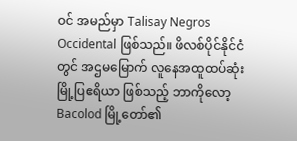ဝင် အမည်မှာ Talisay Negros Occidental ဖြစ်သည်။ ဖိလစ်ပိုင်နိုင်ငံတွင် အဌမမြောက် လူနေအထူထပ်ဆုံး မြို့ပြဧရိယာ ဖြစ်သည့် ဘာကိုလော့ Bacolod မြို့တော်၏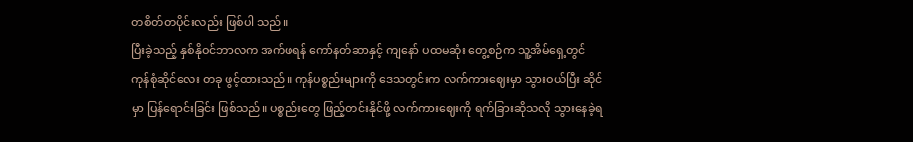တစိတ်တပိုင်းလည်း ဖြစ်ပါ သည်။
ပြီးခဲ့သည့် နှစ်နိုဝင်ဘာလက အက်ဖရန် ကော်နတ်ဆာနှင့် ကျနော် ပထမဆုံး တွေ့စဉ်က သူ့အိမ်ရှေ့တွင် ကုန်စုံဆိုင်လေး တခု ဖွင့်ထားသည်။ ကုန်ပစ္စည်းများကို ဒေသတွင်းက လက်ကားဈေးမှာ သွားဝယ်ပြီး ဆိုင်မှာ ပြန်ရောင်းခြင်း ဖြစ်သည်။ ပစ္စည်းတွေ ဖြည့်တင်းနိုင်ဖို့ လက်ကားဈေးကို ရက်ခြားဆိုသလို သွားနေခဲ့ရ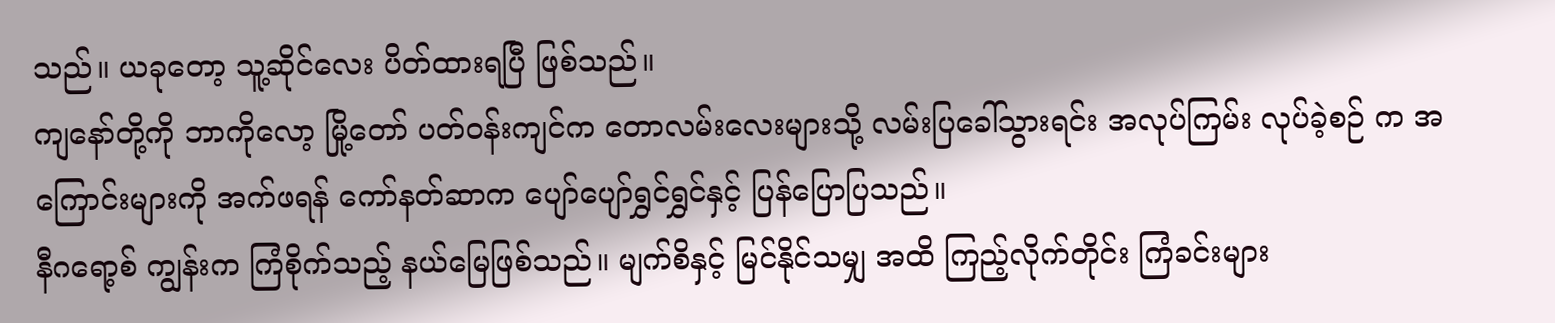သည်။ ယခုတော့ သူ့ဆိုင်လေး ပိတ်ထားရပြီ ဖြစ်သည်။
ကျနော်တို့ကို ဘာကိုလော့ မြို့တော် ပတ်ဝန်းကျင်က တောလမ်းလေးများသို့ လမ်းပြခေါ်သွားရင်း အလုပ်ကြမ်း လုပ်ခဲ့စဉ် က အကြောင်းများကို အက်ဖရန် ကော်နတ်ဆာက ပျော်ပျော်ရွှင်ရွှင်နှင့် ပြန်ပြောပြသည်။
နီဂရော့စ် ကျွန်းက ကြံစိုက်သည့် နယ်မြေဖြစ်သည်။ မျက်စိနှင့် မြင်နိုင်သမျှ အထိ ကြည့်လိုက်တိုင်း ကြံခင်းများ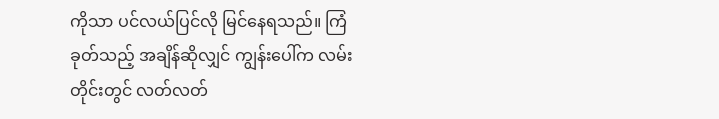ကိုသာ ပင်လယ်ပြင်လို မြင်နေရသည်။ ကြံခုတ်သည့် အချိန်ဆိုလျှင် ကျွန်းပေါ်က လမ်းတိုင်းတွင် လတ်လတ်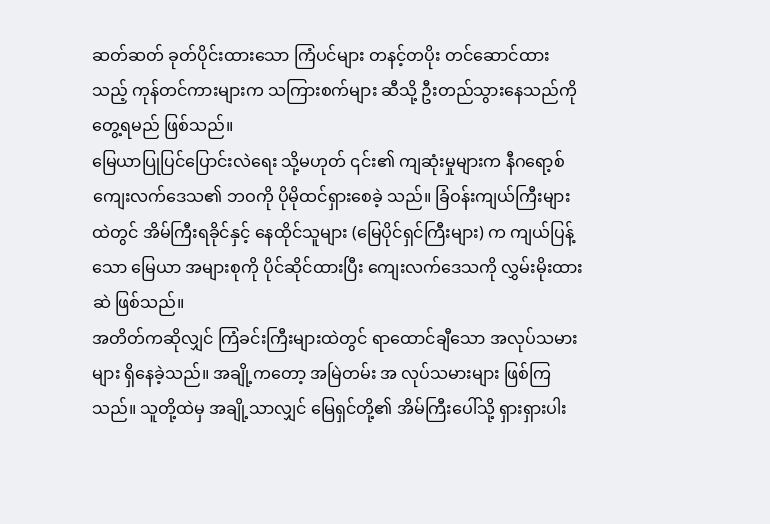ဆတ်ဆတ် ခုတ်ပိုင်းထားသော ကြံပင်များ တနင့်တပိုး တင်ဆောင်ထားသည့် ကုန်တင်ကားများက သကြားစက်များ ဆီသို့ ဦးတည်သွားနေသည်ကို တွေ့ရမည် ဖြစ်သည်။
မြေယာပြုပြင်ပြောင်းလဲရေး သို့မဟုတ် ၎င်း၏ ကျဆုံးမှုများက နီဂရော့စ် ကျေးလက်ဒေသ၏ ဘဝကို ပိုမိုထင်ရှားစေခဲ့ သည်။ ခြံဝန်းကျယ်ကြီးများထဲတွင် အိမ်ကြီးရခိုင်နှင့် နေထိုင်သူများ (မြေပိုင်ရှင်ကြီးများ) က ကျယ်ပြန့်သော မြေယာ အများစုကို ပိုင်ဆိုင်ထားပြီး ကျေးလက်ဒေသကို လွှမ်းမိုးထားဆဲ ဖြစ်သည်။
အတိတ်ကဆိုလျှင် ကြံခင်းကြီးများထဲတွင် ရာထောင်ချီသော အလုပ်သမားများ ရှိနေခဲ့သည်။ အချို့ကတော့ အမြဲတမ်း အ လုပ်သမားများ ဖြစ်ကြသည်။ သူတို့ထဲမှ အချို့သာလျှင် မြေရှင်တို့၏ အိမ်ကြီးပေါ်သို့ ရှားရှားပါး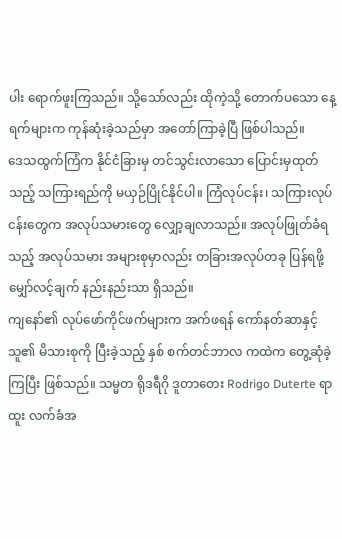ပါး ရောက်ဖူးကြသည်။ သို့သော်လည်း ထိုကဲ့သို့ တောက်ပသော နေ့ရက်များက ကုန်ဆုံးခဲ့သည်မှာ အတော်ကြာခဲ့ပြီ ဖြစ်ပါသည်။
ဒေသထွက်ကြံက နိုင်ငံခြားမှ တင်သွင်းလာသော ပြောင်းမှထုတ်သည့် သကြားရည်ကို မယှဉ်ပြိုင်နိုင်ပါ။ ကြံလုပ်ငန်း၊ သကြားလုပ်ငန်းတွေက အလုပ်သမားတွေ လျှော့ချလာသည်။ အလုပ်ဖြုတ်ခံရသည့် အလုပ်သမား အများစုမှာလည်း တခြားအလုပ်တခု ပြန်ရဖို့ မျှော်လင့်ချက် နည်းနည်းသာ ရှိသည်။
ကျနော်၏ လုပ်ဖော်ကိုင်ဖက်များက အက်ဖရန် ကော်နတ်ဆာနှင့် သူ၏ မိသားစုကို ပြီးခဲ့သည့် နှစ် စက်တင်ဘာလ ကထဲက တွေ့ဆုံခဲ့ကြပြီး ဖြစ်သည်။ သမ္မတ ရိုဒရီဂို ဒူတာတေး Rodrigo Duterte ရာထူး လက်ခံအ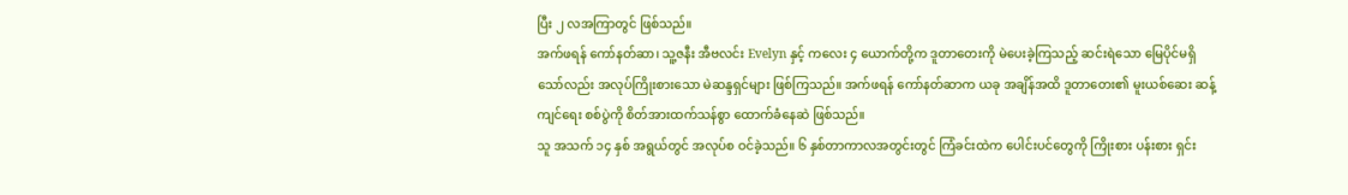ပြီး ၂ လအကြာတွင် ဖြစ်သည်။
အက်ဖရန် ကော်နတ်ဆာ၊ သူ့ဇနီး အီဗလင်း Evelyn နှင့် ကလေး ၄ ယောက်တို့က ဒူတာတေးကို မဲပေးခဲ့ကြသည့် ဆင်းရဲသော မြေပိုင်မရှိသော်လည်း အလုပ်ကြိုးစားသော မဲဆန္ဒရှင်များ ဖြစ်ကြသည်။ အက်ဖရန် ကော်နတ်ဆာက ယခု အချိန်အထိ ဒူတာတေး၏ မူးယစ်ဆေး ဆန့်ကျင်ရေး စစ်ပွဲကို စိတ်အားထက်သန်စွာ ထောက်ခံနေဆဲ ဖြစ်သည်။
သူ အသက် ၁၄ နှစ် အရွယ်တွင် အလုပ်စ ဝင်ခဲ့သည်။ ၆ နှစ်တာကာလအတွင်းတွင် ကြံခင်းထဲက ပေါင်းပင်တွေကို ကြိုးစား ပန်းစား ရှင်း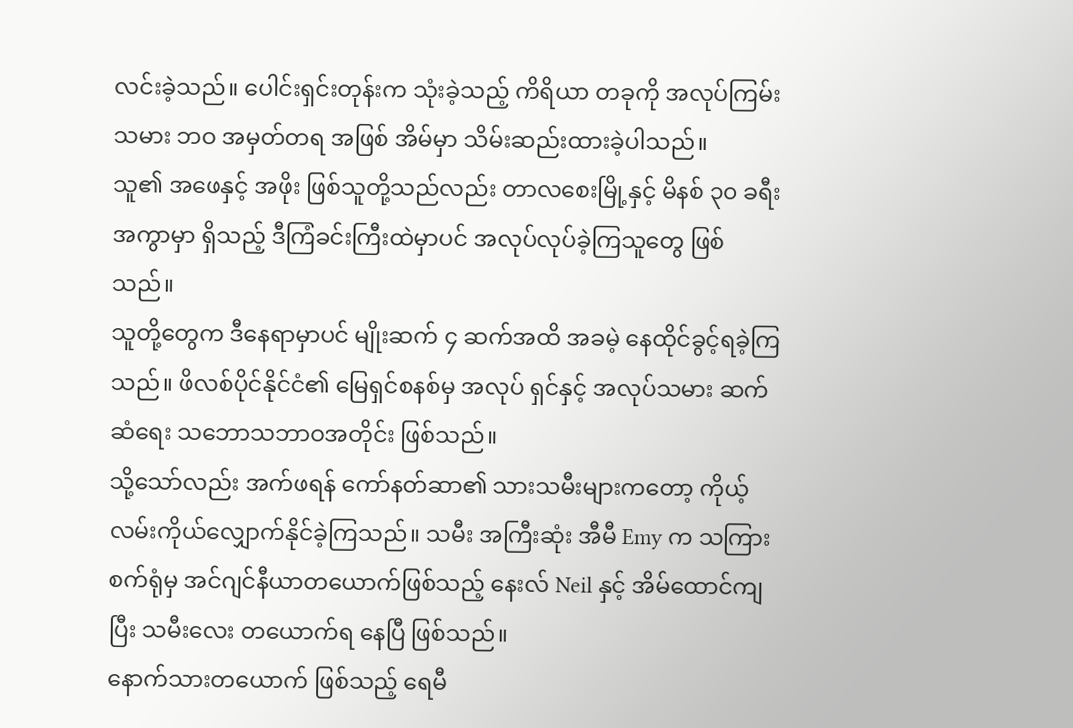လင်းခဲ့သည်။ ပေါင်းရှင်းတုန်းက သုံးခဲ့သည့် ကိရိယာ တခုကို အလုပ်ကြမ်းသမား ဘဝ အမှတ်တရ အဖြစ် အိမ်မှာ သိမ်းဆည်းထားခဲ့ပါသည်။
သူ၏ အဖေနှင့် အဖိုး ဖြစ်သူတို့သည်လည်း တာလစေးမြို့နှင့် မိနစ် ၃၀ ခရီး အကွာမှာ ရှိသည့် ဒီကြံခင်းကြီးထဲမှာပင် အလုပ်လုပ်ခဲ့ကြသူတွေ ဖြစ်သည်။
သူတို့တွေက ဒီနေရာမှာပင် မျိုးဆက် ၄ ဆက်အထိ အခမဲ့ နေထိုင်ခွင့်ရခဲ့ကြသည်။ ဖိလစ်ပိုင်နိုင်ငံ၏ မြေရှင်စနစ်မှ အလုပ် ရှင်နှင့် အလုပ်သမား ဆက်ဆံရေး သဘောသဘာဝအတိုင်း ဖြစ်သည်။
သို့သော်လည်း အက်ဖရန် ကော်နတ်ဆာ၏ သားသမီးများကတော့ ကိုယ့်လမ်းကိုယ်လျှောက်နိုင်ခဲ့ကြသည်။ သမီး အကြီးဆုံး အီမီ Emy က သကြားစက်ရုံမှ အင်ဂျင်နီယာတယောက်ဖြစ်သည့် နေးလ် Neil နှင့် အိမ်ထောင်ကျပြီး သမီးလေး တယောက်ရ နေပြီ ဖြစ်သည်။
နောက်သားတယောက် ဖြစ်သည့် ရေမီ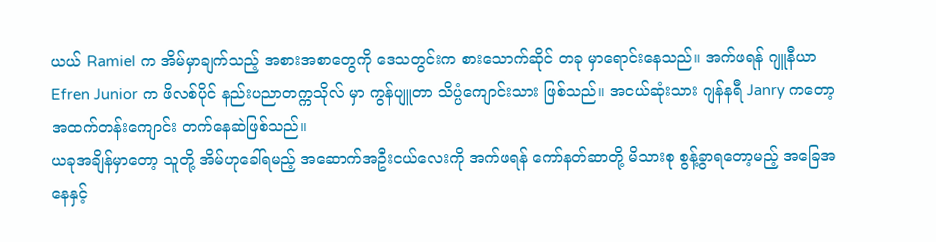ယယ် Ramiel က အိမ်မှာချက်သည့် အစားအစာတွေကို ဒေသတွင်းက စားသောက်ဆိုင် တခု မှာရောင်းနေသည်။ အက်ဖရန် ဂျူနီယာ Efren Junior က ဖိလစ်ပိုင် နည်းပညာတက္ကသိုလ် မှာ ကွန်ပျူတာ သိပ္ပံကျောင်းသား ဖြစ်သည်။ အငယ်ဆုံးသား ဂျန်နရီ Janry ကတော့ အထက်တန်းကျောင်း တက်နေဆဲဖြစ်သည်။
ယခုအချိန်မှာတော့ သူတို့ အိမ်ဟုခေါ်ရမည့် အဆောက်အဦးငယ်လေးကို အက်ဖရန် ကော်နတ်ဆာတို့ မိသားစု စွန့်ခွာရတော့မည့် အခြေအနေနှင့်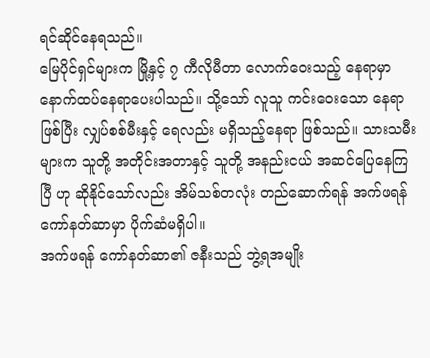ရင်ဆိုင်နေရသည်။
မြေပိုင်ရှင်များက မြို့နှင့် ၇ ကီလိုမီတာ လောက်ဝေးသည့် နေရာမှာ နောက်ထပ်နေရာပေးပါသည်။ သို့သော် လူသူ ကင်းဝေးသော နေရာဖြစ်ပြီး လျှပ်စစ်မီးနှင့် ရေလည်း မရှိသည့်နေရာ ဖြစ်သည်။ သားသမီးများက သူတို့ အတိုင်းအတာနှင့် သူတို့ အနည်းငယ် အဆင်ပြေနေကြပြီ ဟု ဆိုနိုင်သော်လည်း အိမ်သစ်တလုံး တည်ဆောက်ရန် အက်ဖရန် ကော်နတ်ဆာမှာ ပိုက်ဆံမရှိပါ။
အက်ဖရန် ကော်နတ်ဆာ၏ ဇနီးသည် ဘွဲ့ရအမျိုး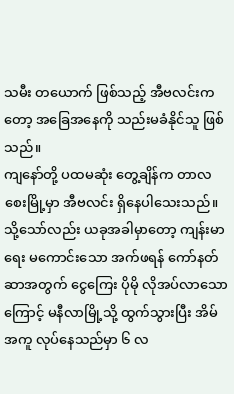သမီး တယောက် ဖြစ်သည့် အီဗလင်းကတော့ အခြေအနေကို သည်းမခံနိုင်သူ ဖြစ်သည်။
ကျနော်တို့ ပထမဆုံး တွေ့ချိန်က တာလစေးမြို့မှာ အီဗလင်း ရှိနေပါသေးသည်။ သို့သော်လည်း ယခုအခါမှာတော့ ကျန်းမာရေး မကောင်းသော အက်ဖရန် ကော်နတ်ဆာအတွက် ငွေကြေး ပိုမို လိုအပ်လာသောကြောင့် မနီလာမြို့သို့ ထွက်သွားပြီး အိမ်အကူ လုပ်နေသည်မှာ ၆ လ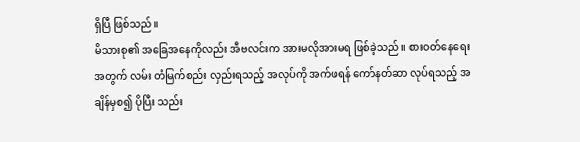ရှိပြီ ဖြစ်သည်။
မိသားစု၏ အခြေအနေကိုလည်း အီဗလင်းက အားမလိုအားမရ ဖြစ်ခဲ့သည်။ စားဝတ်နေရေးအတွက် လမ်း တံမြက်စည်း လှည်းရသည့် အလုပ်ကို အက်ဖရန် ကော်နတ်ဆာ လုပ်ရသည့် အချိန်မှစ၍ ပိုပြီး သည်း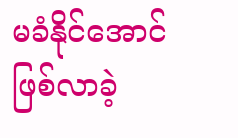မခံနိုင်အောင် ဖြစ်လာခဲ့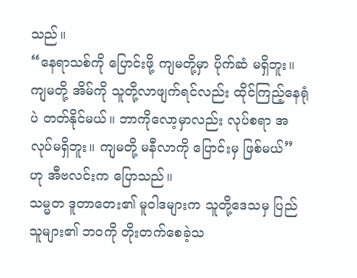သည်။
“နေရာသစ်ကို ပြောင်းဖို့ ကျမတို့မှာ ပိုက်ဆံ မရှိဘူး။ ကျမတို့ အိမ်ကို သူတို့လာဖျက်ရင်လည်း ထိုင်ကြည့်နေရုံပဲ တတ်နိုင်မယ်။ ဘာကိုလော့မှာလည်း လုပ်စရာ အလုပ်မရှိဘူး။ ကျမတို့ မနီလာကို ပြောင်းမှ ဖြစ်မယ်” ဟု အီဗလင်းက ပြောသည်။
သမ္မတ ဒူတာတေး၏ မူဝါဒများက သူတို့ဒေသမှ ပြည်သူများ၏ ဘဝကို တိုးတက်စေခဲ့သ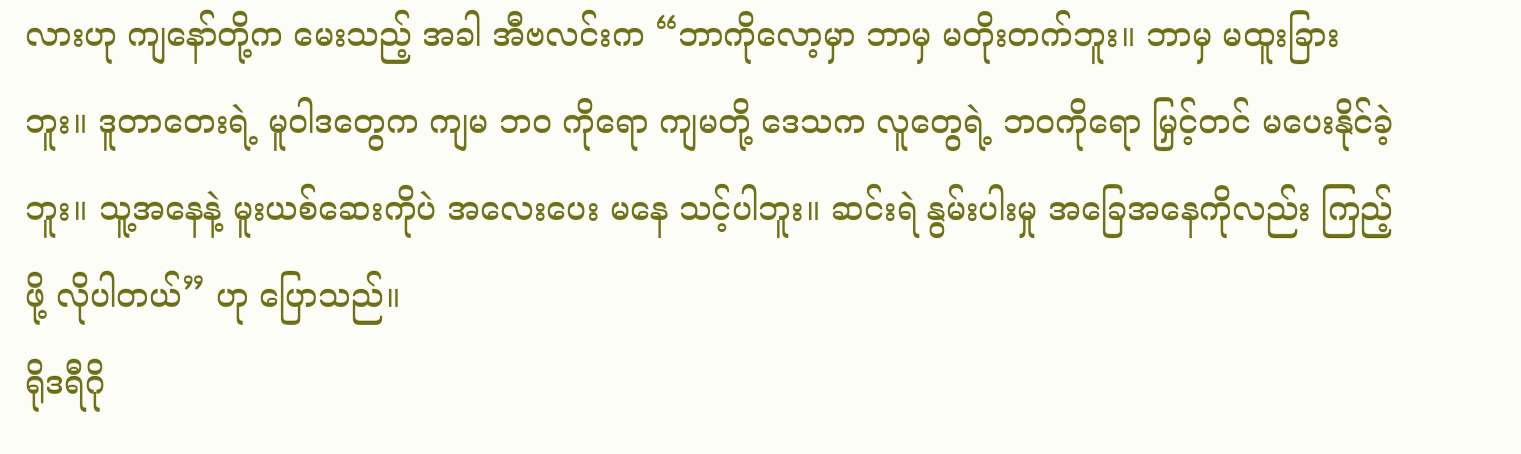လားဟု ကျနော်တို့က မေးသည့် အခါ အီဗလင်းက “ဘာကိုလော့မှာ ဘာမှ မတိုးတက်ဘူး။ ဘာမှ မထူးခြားဘူး။ ဒူတာတေးရဲ့ မူဝါဒတွေက ကျမ ဘဝ ကိုရော ကျမတို့ ဒေသက လူတွေရဲ့ ဘဝကိုရော မြှင့်တင် မပေးနိုင်ခဲ့ဘူး။ သူ့အနေနဲ့ မူးယစ်ဆေးကိုပဲ အလေးပေး မနေ သင့်ပါဘူး။ ဆင်းရဲ နွမ်းပါးမှု အခြေအနေကိုလည်း ကြည့်ဖို့ လိုပါတယ်” ဟု ပြောသည်။
ရိုဒရီဂို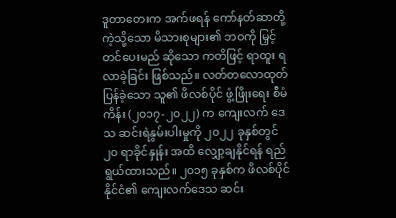ဒူတာတေးက အက်ဖရန် ကော်နတ်ဆာတို့ကဲ့သို့သော မိသားစုများ၏ ဘဝကို မြှင့်တင်ပေးမည် ဆိုသော ကတိဖြင့် ရာထူး ရလာခဲ့ခြင်း ဖြစ်သည်။ လတ်တလောထုတ်ပြန်ခဲ့သော သူ၏ ဖိလစ်ပိုင် ဖွံ့ဖြိုးရေး စီမံကိန်း (၂၀၁၇-၂၀၂၂) က ကျေးလက် ဒေသ ဆင်းရဲနွမ်းပါးမှုကို ၂၀၂၂ ခုနှစ်တွင် ၂၀ ရာခိုင်နှုန်း အထိ လျှော့ချနိုင်ရန် ရည်ရွယ်ထားသည်။ ၂၀၁၅ ခုနှစ်က ဖိလစ်ပိုင်နိုင်ငံ၏ ကျေးလက်ဒေသ ဆင်း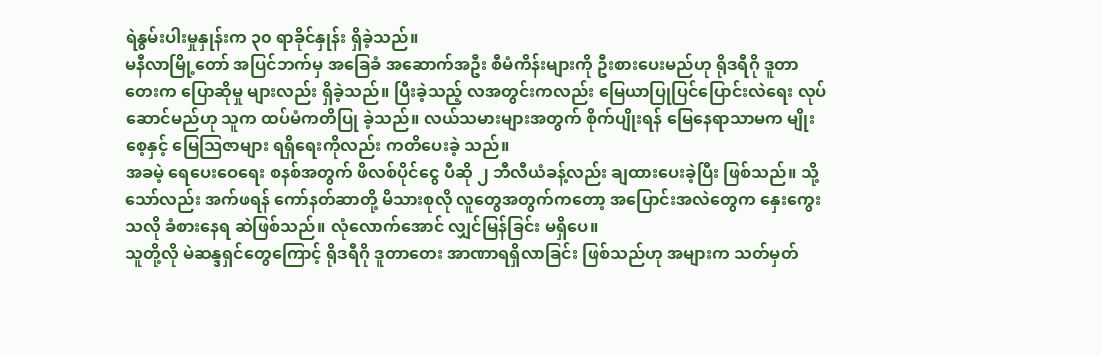ရဲနွမ်းပါးမှုနှုန်းက ၃၀ ရာခိုင်နှုန်း ရှိခဲ့သည်။
မနီလာမြို့တော် အပြင်ဘက်မှ အခြေခံ အဆောက်အဦး စီမံကိန်းများကို ဦးစားပေးမည်ဟု ရိုဒရီဂို ဒူတာတေးက ပြောဆိုမှု များလည်း ရှိခဲ့သည်။ ပြီးခဲ့သည့် လအတွင်းကလည်း မြေယာပြုပြင်ပြောင်းလဲရေး လုပ်ဆောင်မည်ဟု သူက ထပ်မံကတိပြု ခဲ့သည်။ လယ်သမားများအတွက် စိုက်ပျိုးရန် မြေနေရာသာမက မျိုးစေ့နှင့် မြေသြဇာများ ရရှိရေးကိုလည်း ကတိပေးခဲ့ သည်။
အခမဲ့ ရေပေးဝေရေး စနစ်အတွက် ဖိလစ်ပိုင်ငွေ ပီဆို ၂ ဘီလီယံခန့်လည်း ချထားပေးခဲ့ပြီး ဖြစ်သည်။ သို့သော်လည်း အက်ဖရန် ကော်နတ်ဆာတို့ မိသားစုလို လူတွေအတွက်ကတော့ အပြောင်းအလဲတွေက နှေးကွေးသလို ခံစားနေရ ဆဲဖြစ်သည်။ လုံလောက်အောင် လျှင်မြန်ခြင်း မရှိပေ။
သူတို့လို မဲဆန္ဒရှင်တွေကြောင့် ရိုဒရီဂို ဒူတာတေး အာဏာရရှိလာခြင်း ဖြစ်သည်ဟု အများက သတ်မှတ်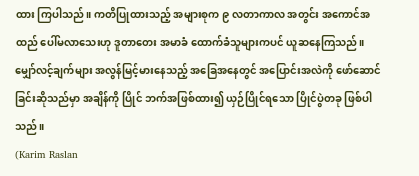ထား ကြပါသည်။ ကတိပြုထားသည့် အများစုက ၉ လတာကာလ အတွင်း အကောင်အထည် ပေါ်မလာသေးဟု ဒူတာတေး အမာခံ ထောက်ခံသူများကပင် ယူဆနေကြသည်။
မျှော်လင့်ချက်များ အလွန်မြင့်မားနေသည့် အခြေအနေတွင် အပြောင်းအလဲကို ဖော်ဆောင်ခြင်းဆိုသည်မှာ အချိန်ကို ပြိုင် ဘက်အဖြစ်ထား၍ ယှဉ်ပြိုင်ရသော ပြိုင်ပွဲတခု ဖြစ်ပါသည်။
(Karim Raslan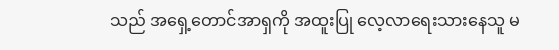သည် အရှေ့တောင်အာရှကို အထူးပြု လေ့လာရေးသားနေသူ မ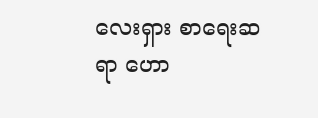လေးရှား စာရေးဆရာ ဟော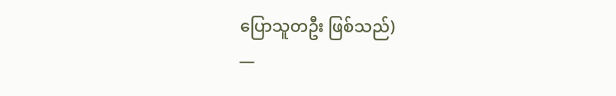ပြောသူတဦး ဖြစ်သည်)
—